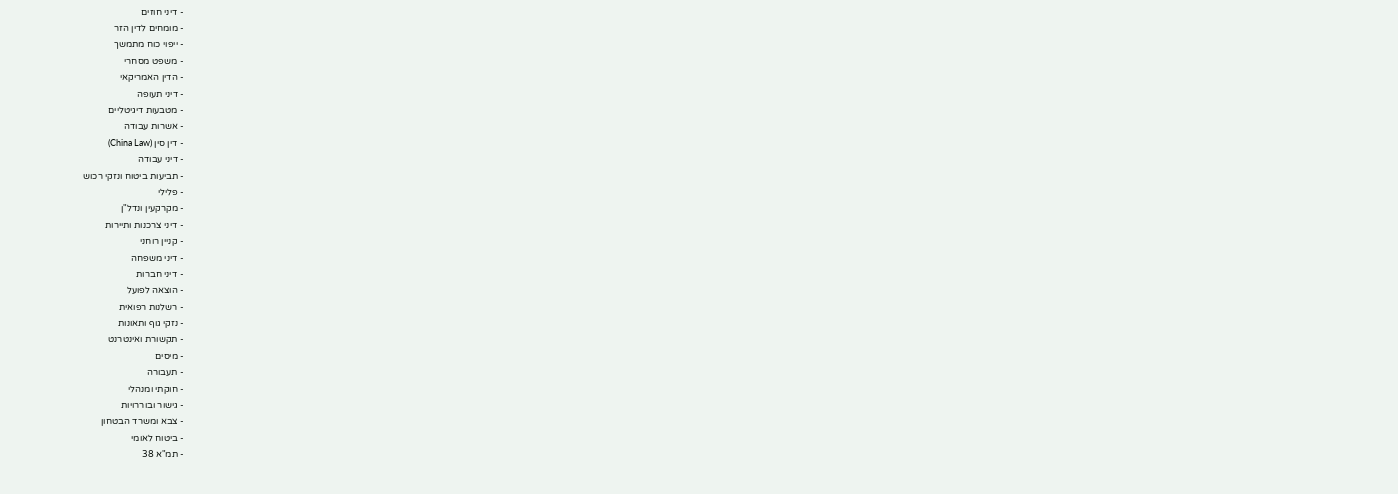- דיני חוזים
- מומחים לדין הזר
- ייפוי כוח מתמשך
- משפט מסחרי
- הדין האמריקאי
- דיני תעופה
- מטבעות דיגיטליים
- אשרות עבודה
- דין סין (China Law)
- דיני עבודה
- תביעות ביטוח ונזקי רכוש
- פלילי
- מקרקעין ונדל"ן
- דיני צרכנות ותיירות
- קניין רוחני
- דיני משפחה
- דיני חברות
- הוצאה לפועל
- רשלנות רפואית
- נזקי גוף ותאונות
- תקשורת ואינטרנט
- מיסים
- תעבורה
- חוקתי ומנהלי
- גישור ובוררויות
- צבא ומשרד הבטחון
- ביטוח לאומי
- תמ"א 38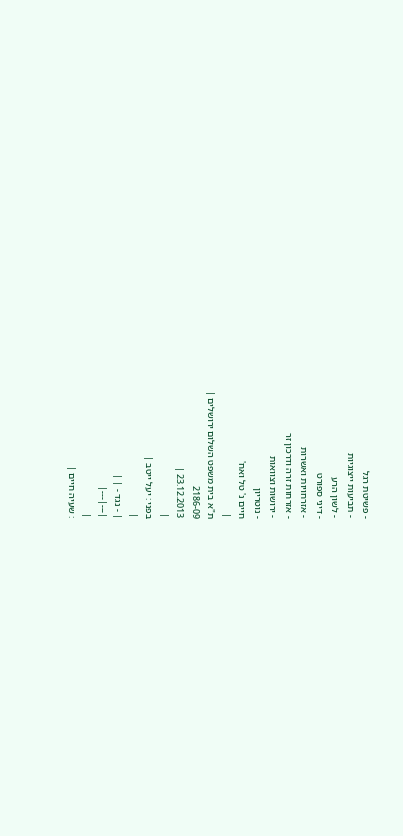- פשיטת רגל
- תביעות ייצוגיות
- לשון הרע
- דיני ספורט
- אזרחויות ואשרות
- אזרחות זרה ודרכון זר
- ירושות וצוואות
- נוטריון
חיים נ' טל ואח'
|
ת"א בית משפט השלום ירושלים |
2186-09
23.12.2013 |
|
בפני : יעל ייטב |
|
| - נגד - | |
|---|---|
|
: שעיה חיים |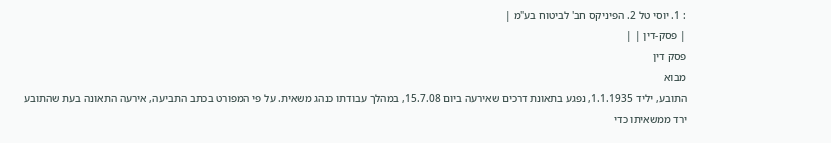: 1. יוסי טל 2. הפיניקס חב' לביטוח בע"מ |
| פסק-דין | |
פסק דין
מבוא
התובע, יליד 1.1.1935, נפגע בתאונת דרכים שאירעה ביום 15.7.08, במהלך עבודתו כנהג משאית. על פי המפורט בכתב התביעה, אירעה התאונה בעת שהתובע ירד ממשאיתו כדי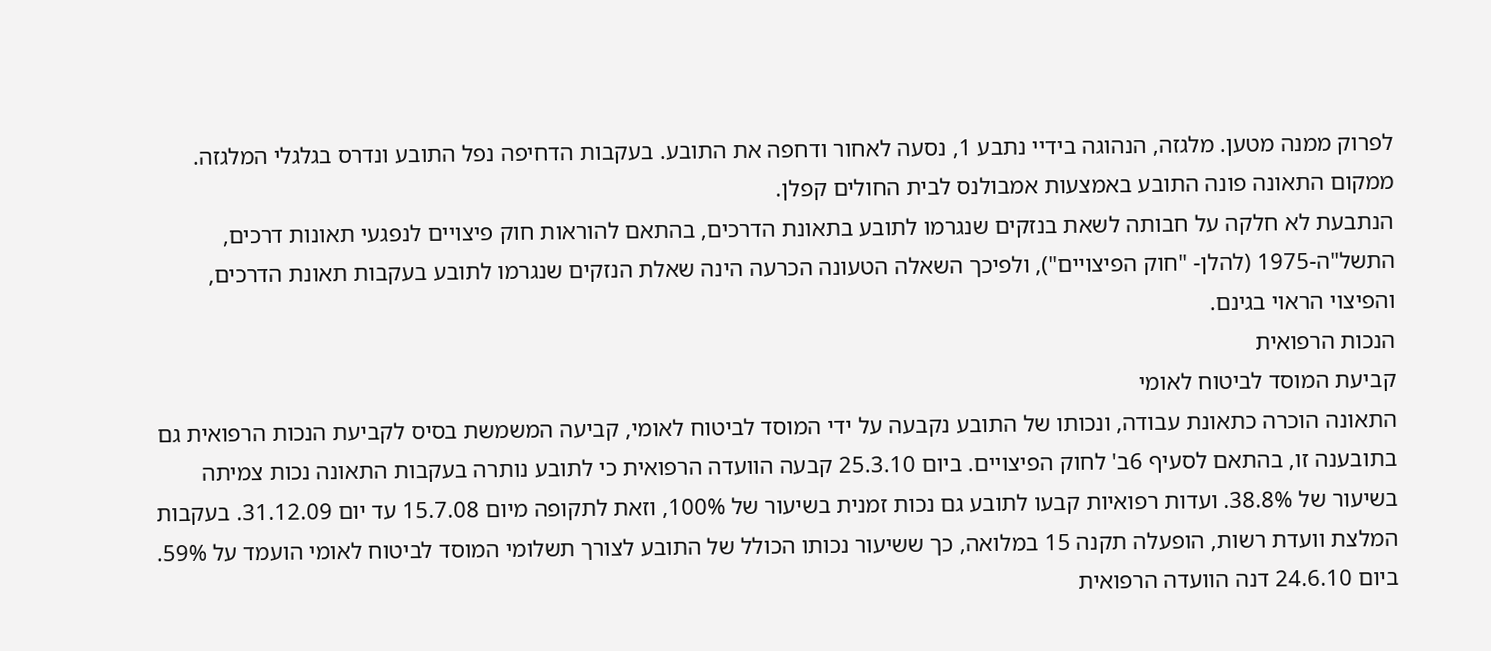לפרוק ממנה מטען. מלגזה, הנהוגה בידיי נתבע 1, נסעה לאחור ודחפה את התובע. בעקבות הדחיפה נפל התובע ונדרס בגלגלי המלגזה. ממקום התאונה פונה התובע באמצעות אמבולנס לבית החולים קפלן.
הנתבעת לא חלקה על חבותה לשאת בנזקים שנגרמו לתובע בתאונת הדרכים, בהתאם להוראות חוק פיצויים לנפגעי תאונות דרכים, התשל"ה-1975 (להלן- "חוק הפיצויים"), ולפיכך השאלה הטעונה הכרעה הינה שאלת הנזקים שנגרמו לתובע בעקבות תאונת הדרכים, והפיצוי הראוי בגינם.
הנכות הרפואית
קביעת המוסד לביטוח לאומי
התאונה הוכרה כתאונת עבודה, ונכותו של התובע נקבעה על ידי המוסד לביטוח לאומי, קביעה המשמשת בסיס לקביעת הנכות הרפואית גם בתובענה זו, בהתאם לסעיף 6ב' לחוק הפיצויים. ביום 25.3.10 קבעה הוועדה הרפואית כי לתובע נותרה בעקבות התאונה נכות צמיתה בשיעור של 38.8%. ועדות רפואיות קבעו לתובע גם נכות זמנית בשיעור של 100%, וזאת לתקופה מיום 15.7.08 עד יום 31.12.09. בעקבות המלצת וועדת רשות, הופעלה תקנה 15 במלואה, כך ששיעור נכותו הכולל של התובע לצורך תשלומי המוסד לביטוח לאומי הועמד על 59%.
ביום 24.6.10 דנה הוועדה הרפואית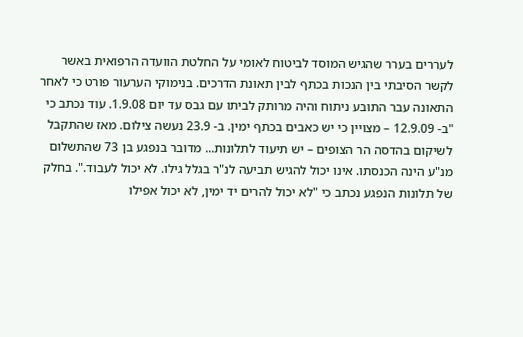לעררים בערר שהגיש המוסד לביטוח לאומי על החלטת הוועדה הרפואית באשר לקשר הסיבתי בין הנכות בכתף לבין תאונת הדרכים. בנימוקי הערעור פורט כי לאחר התאונה עבר התובע ניתוח והיה מרותק לביתו עם גבס עד יום 1.9.08. עוד נכתב כי "ב- 12.9.09 – מצויין כי יש כאבים בכתף ימין. ב- 23.9 נעשה צילום. מאז שהתקבל לשיקום בהדסה הר הצופים – יש תיעוד לתלונות... מדובר בנפגע בן 73 שהתשלום מנ"ע הינה הכנסתו. אינו יכול להגיש תביעה לנ"ר בגלל גילו. לא יכול לעבוד.". בחלק של תלונות הנפגע נכתב כי "לא יכול להרים יד ימין, לא יכול אפילו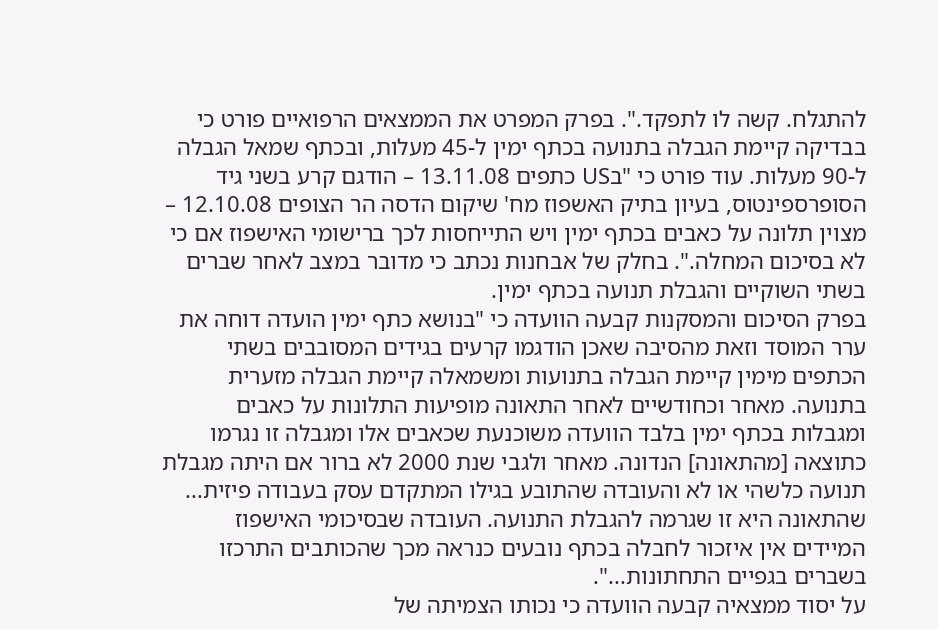להתגלח. קשה לו לתפקד.". בפרק המפרט את הממצאים הרפואיים פורט כי בבדיקה קיימת הגבלה בתנועה בכתף ימין ל-45 מעלות, ובכתף שמאל הגבלה ל-90 מעלות. עוד פורט כי "בUS כתפים 13.11.08 – הודגם קרע בשני גיד הסופרספינטוס, בעיון בתיק האשפוז מח' שיקום הדסה הר הצופים 12.10.08 – מצוין תלונה על כאבים בכתף ימין ויש התייחסות לכך ברישומי האישפוז אם כי לא בסיכום המחלה.". בחלק של אבחנות נכתב כי מדובר במצב לאחר שברים בשתי השוקיים והגבלת תנועה בכתף ימין.
בפרק הסיכום והמסקנות קבעה הוועדה כי "בנושא כתף ימין הועדה דוחה את ערר המוסד וזאת מהסיבה שאכן הודגמו קרעים בגידים המסובבים בשתי הכתפים מימין קיימת הגבלה בתנועות ומשמאלה קיימת הגבלה מזערית בתנועה. מאחר וכחודשיים לאחר התאונה מופיעות התלונות על כאבים ומגבלות בכתף ימין בלבד הוועדה משוכנעת שכאבים אלו ומגבלה זו נגרמו כתוצאה [מהתאונה] הנדונה. מאחר ולגבי שנת 2000 לא ברור אם היתה מגבלת תנועה כלשהי או לא והעובדה שהתובע בגילו המתקדם עסק בעבודה פיזית... שהתאונה היא זו שגרמה להגבלת התנועה. העובדה שבסיכומי האישפוז המיידים אין איזכור לחבלה בכתף נובעים כנראה מכך שהכותבים התרכזו בשברים בגפיים התחתונות...".
על יסוד ממצאיה קבעה הוועדה כי נכותו הצמיתה של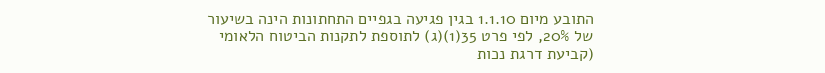התובע מיום 1.1.10 בגין פגיעה בגפיים התחתונות הינה בשיעור של 20%, לפי פרט 35(1)(ג) לתוספת לתקנות הביטוח הלאומי (קביעת דרגת נכות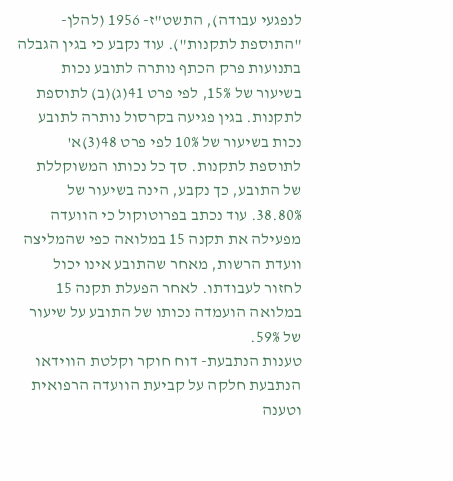לנפגעי עבודה), התשט"ז- 1956 (להלן- "התוספת לתקנות"). עוד נקבע כי בגין הגבלה בתנועות פרק הכתף נותרה לתובע נכות בשיעור של 15%, לפי פרט 41(ג)(ב) לתוספת לתקנות. בגין פגיעה בקרסול נותרה לתובע נכות בשיעור של 10% לפי פרט 48(3)א' לתוספת לתקנות. סך כל נכותו המשוקללת של התובע, כך נקבע, הינה בשיעור של 38.80%. עוד נכתב בפרוטוקול כי הוועדה מפעילה את תקנה 15 במלואה כפי שהמליצה וועדת הרשות, מאחר שהתובע אינו יכול לחזור לעבודתו. לאחר הפעלת תקנה 15 במלואה הועמדה נכותו של התובע על שיעור של 59%.
טענות הנתבעת- דוח חוקר וקלטת הווידאו
הנתבעת חלקה על קביעת הוועדה הרפואית וטענה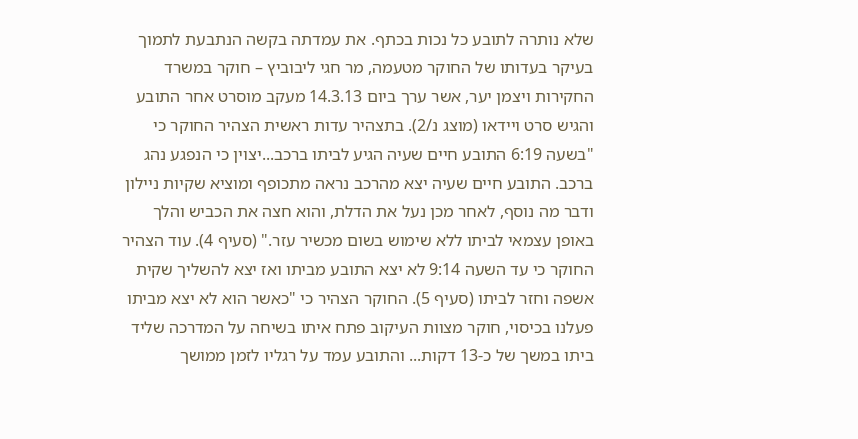שלא נותרה לתובע כל נכות בכתף. את עמדתה בקשה הנתבעת לתמוך בעיקר בעדותו של החוקר מטעמה, מר חגי ליבוביץ – חוקר במשרד החקירות ויצמן יער, אשר ערך ביום 14.3.13 מעקב מוסרט אחר התובע והגיש סרט ויידאו (מוצג נ/2). בתצהיר עדות ראשית הצהיר החוקר כי "בשעה 6:19 התובע חיים שעיה הגיע לביתו ברכב...יצוין כי הנפגע נהג ברכב. התובע חיים שעיה יצא מהרכב נראה מתכופף ומוציא שקיות ניילון ודבר מה נוסף, לאחר מכן נעל את הדלת, והוא חצה את הכביש והלך באופן עצמאי לביתו ללא שימוש בשום מכשיר עזר." (סעיף 4). עוד הצהיר החוקר כי עד השעה 9:14 לא יצא התובע מביתו ואז יצא להשליך שקית אשפה וחזר לביתו (סעיף 5). החוקר הצהיר כי "כאשר הוא לא יצא מביתו פעלנו בכיסוי, חוקר מצוות העיקוב פתח איתו בשיחה על המדרכה שליד ביתו במשך של כ-13 דקות... והתובע עמד על רגליו לזמן ממושך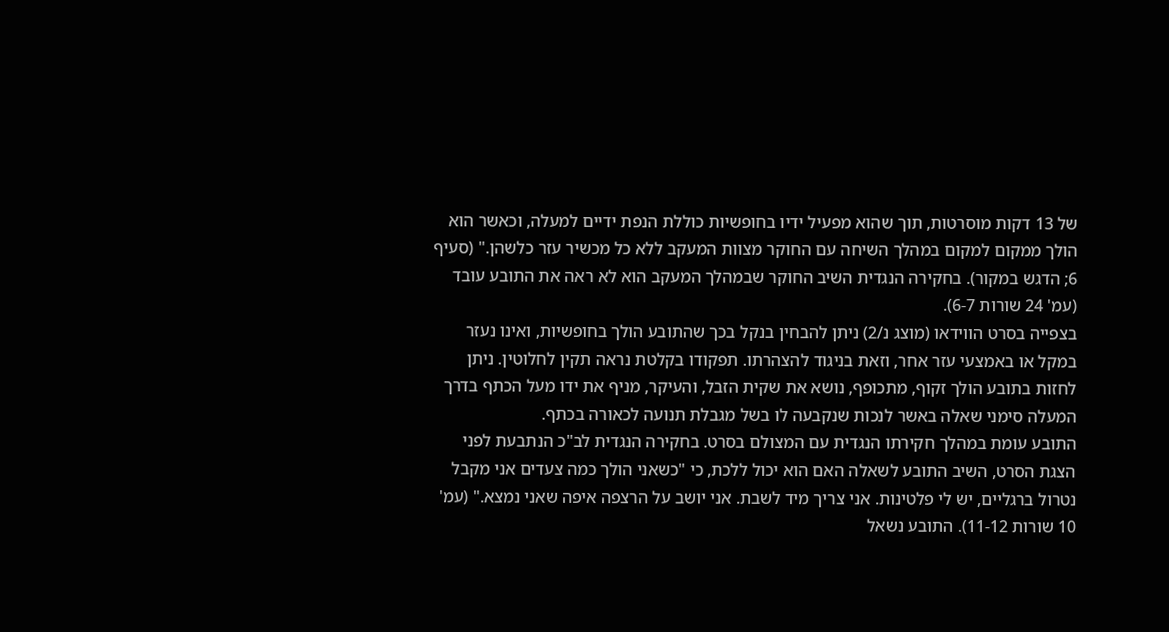של 13 דקות מוסרטות, תוך שהוא מפעיל ידיו בחופשיות כוללת הנפת ידיים למעלה, וכאשר הוא הולך ממקום למקום במהלך השיחה עם החוקר מצוות המעקב ללא כל מכשיר עזר כלשהן." (סעיף 6; הדגש במקור). בחקירה הנגדית השיב החוקר שבמהלך המעקב הוא לא ראה את התובע עובד (עמ' 24 שורות 6-7).
בצפייה בסרט הווידאו (מוצג נ/2) ניתן להבחין בנקל בכך שהתובע הולך בחופשיות, ואינו נעזר במקל או באמצעי עזר אחר, וזאת בניגוד להצהרתו. תפקודו בקלטת נראה תקין לחלוטין. ניתן לחזות בתובע הולך זקוף, מתכופף, נושא את שקית הזבל, והעיקר, מניף את ידו מעל הכתף בדרך המעלה סימני שאלה באשר לנכות שנקבעה לו בשל מגבלת תנועה לכאורה בכתף.
התובע עומת במהלך חקירתו הנגדית עם המצולם בסרט. בחקירה הנגדית לב"כ הנתבעת לפני הצגת הסרט, השיב התובע לשאלה האם הוא יכול ללכת, כי "כשאני הולך כמה צעדים אני מקבל נטרול ברגליים, יש לי פלטינות. אני צריך מיד לשבת. אני יושב על הרצפה איפה שאני נמצא." (עמ' 10 שורות 11-12). התובע נשאל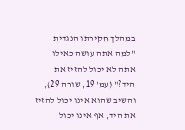במהלך חקירתו הנגדית "למה אתה עושה כאילו אתה לא יכול להזיז את היד?" (עמ' 19, שורה 29), והשיב שהוא אינו יכול להזיז את היד, אף אינו יכול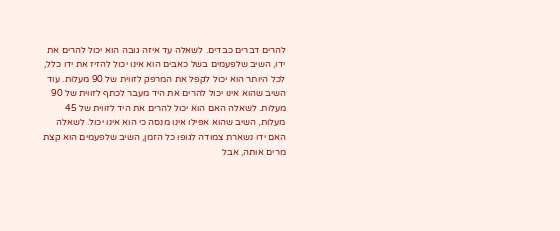להרים דברים כבדים. לשאלה עד איזה גובה הוא יכול להרים את ידו, השיב שלפעמים בשל כאבים הוא אינו יכול להזיז את ידו כלל, לכל היותר הוא יכול לקפל את המרפק לזווית של 90 מעלות. עוד השיב שהוא אינו יכול להרים את היד מעבר לכתף לזווית של 90 מעלות. לשאלה האם הוא יכול להרים את היד לזווית של 45 מעלות, השיב שהוא אפילו אינו מנסה כי הוא אינו יכול. לשאלה האם ידו נשארת צמודה לגופו כל הזמן, השיב שלפעמים הוא קצת מרים אותה, אבל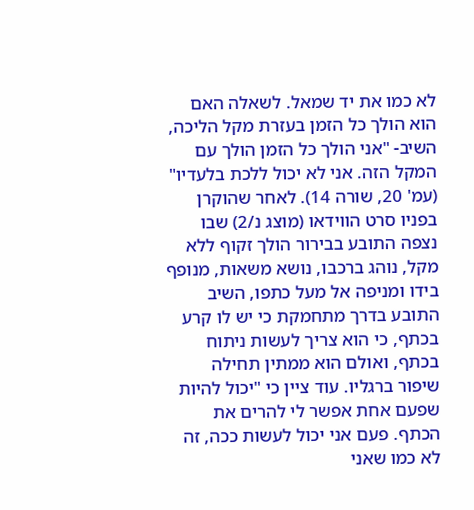לא כמו את יד שמאל. לשאלה האם הוא הולך כל הזמן בעזרת מקל הליכה, השיב- "אני הולך כל הזמן הולך עם המקל הזה. אני לא יכול ללכת בלעדיו" (עמ' 20, שורה 14). לאחר שהוקרן בפניו סרט הווידאו (מוצג נ/2) שבו נצפה התובע בבירור הולך זקוף ללא מקל, נוהג ברכבו, נושא משאות, מנופף בידו ומניפה אל מעל כתפו, השיב התובע בדרך מתחמקת כי יש לו קרע בכתף, כי הוא צריך לעשות ניתוח בכתף, ואולם הוא ממתין תחילה שיפור ברגליו. עוד ציין כי "יכול להיות שפעם אחת אפשר לי להרים את הכתף. פעם אני יכול לעשות ככה, זה לא כמו שאני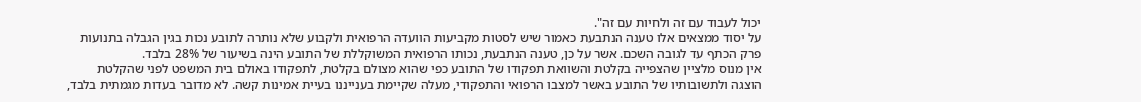יכול לעבוד עם זה ולחיות עם זה".
על יסוד ממצאים אלו טענה הנתבעת כאמור שיש לסטות מקביעות הוועדה הרפואית ולקבוע שלא נותרה לתובע נכות בגין הגבלה בתנועות פרק הכתף עד לגובה השכם. אשר על כן, טענה הנתבעת, נכותו הרפואית המשוקללת של התובע הינה בשיעור של 28% בלבד.
אין מנוס מלציין שהצפייה בקלטת והשוואת תפקודו של התובע כפי שהוא מצולם בקלטת, לתפקודו באולם בית המשפט לפני שהקלטת הוצגה ולתשובותיו של התובע באשר למצבו הרפואי והתפקודי, מעלה שקיימת בענייננו בעיית אמינות קשה. לא מדובר בעדות מגמתית בלבד,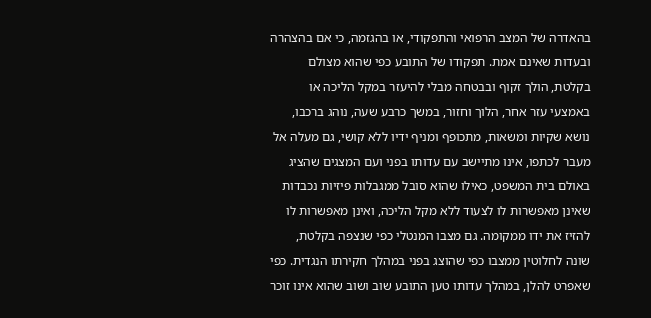בהאדרה של המצב הרפואי והתפקודי, או בהגזמה, כי אם בהצהרה ובעדות שאינם אמת. תפקודו של התובע כפי שהוא מצולם בקלטת, הולך זקוף ובבטחה מבלי להיעזר במקל הליכה או באמצעי עזר אחר, הלוך וחזור, במשך כרבע שעה, נוהג ברכבו, נושא שקיות ומשאות, מתכופף ומניף ידיו ללא קושי, גם מעלה אל מעבר לכתפו, אינו מתיישב עם עדותו בפני ועם המצגים שהציג באולם בית המשפט, כאילו שהוא סובל ממגבלות פיזיות נכבדות שאינן מאפשרות לו לצעוד ללא מקל הליכה, ואינן מאפשרות לו להזיז את ידו ממקומה. גם מצבו המנטלי כפי שנצפה בקלטת, שונה לחלוטין ממצבו כפי שהוצג בפני במהלך חקירתו הנגדית. כפי שאפרט להלן, במהלך עדותו טען התובע שוב ושוב שהוא אינו זוכר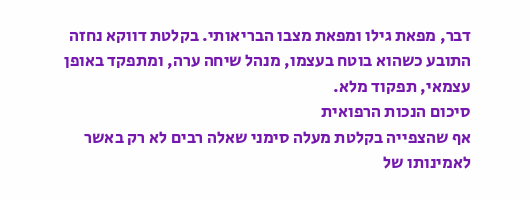דבר, מפאת גילו ומפאת מצבו הבריאותי. בקלטת דווקא נחזה התובע כשהוא בוטח בעצמו, מנהל שיחה ערה, ומתפקד באופן עצמאי, תפקוד מלא.
סיכום הנכות הרפואית
אף שהצפייה בקלטת מעלה סימני שאלה רבים לא רק באשר לאמינותו של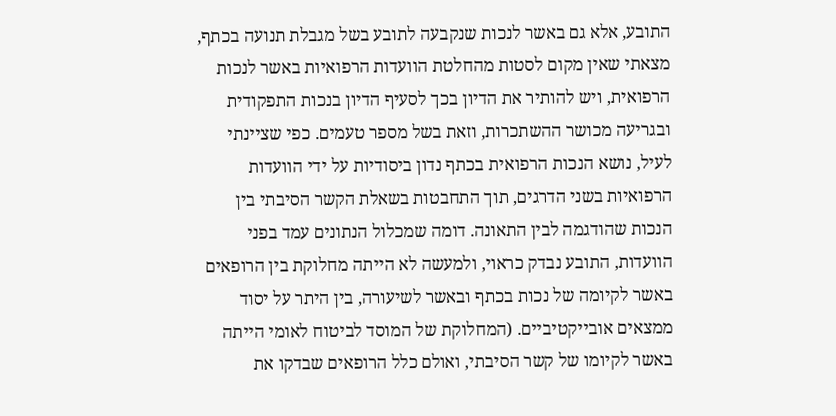התובע, אלא גם באשר לנכות שנקבעה לתובע בשל מגבלת תנועה בכתף, מצאתי שאין מקום לסטות מהחלטת הוועדות הרפואיות באשר לנכות הרפואית, ויש להותיר את הדיון בכך לסעיף הדיון בנכות התפקודית ובגריעה מכושר ההשתכרות, וזאת בשל מספר טעמים. כפי שציינתי לעיל, נושא הנכות הרפואית בכתף נדון ביסודיות על ידי הוועדות הרפואיות בשני הדרגים, תוך התחבטות בשאלת הקשר הסיבתי בין הנכות שהודגמה לבין התאונה. דומה שמכלול הנתונים עמד בפני הוועדות, התובע נבדק כראוי, ולמעשה לא הייתה מחלוקת בין הרופאים באשר לקיומה של נכות בכתף ובאשר לשיעורה, בין היתר על יסוד ממצאים אובייקטיביים. (המחלוקת של המוסד לביטוח לאומי הייתה באשר לקיומו של קשר הסיבתי, ואולם כלל הרופאים שבדקו את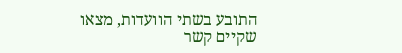התובע בשתי הוועדות, מצאו שקיים קשר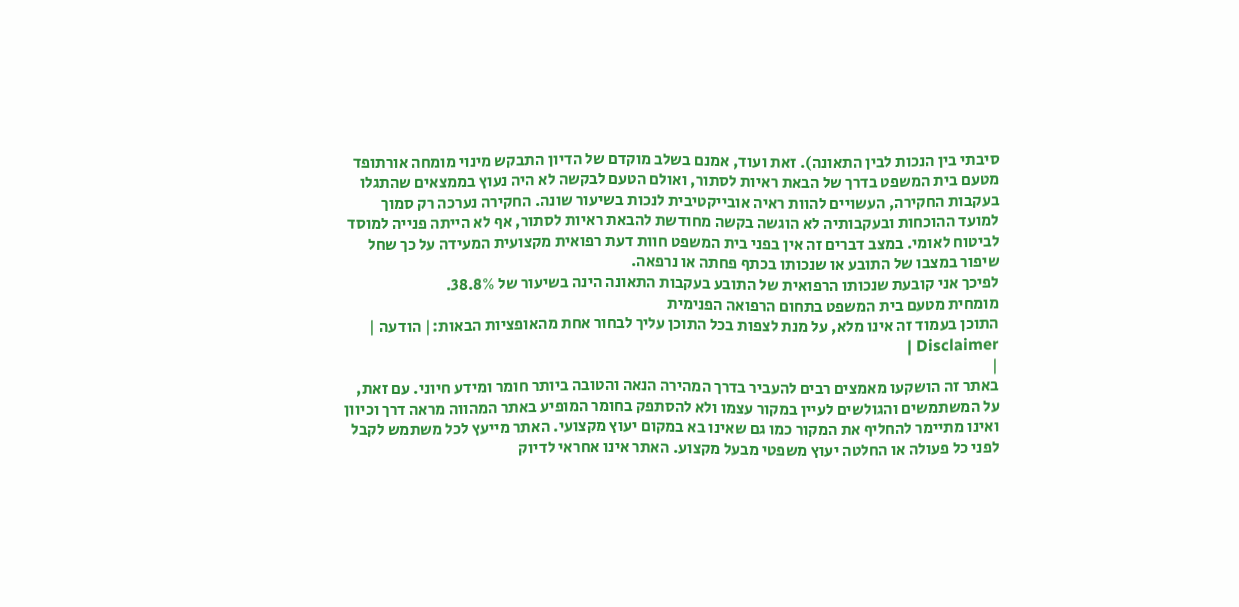סיבתי בין הנכות לבין התאונה). זאת ועוד, אמנם בשלב מוקדם של הדיון התבקש מינוי מומחה אורתופד מטעם בית המשפט בדרך של הבאת ראיות לסתור, ואולם הטעם לבקשה לא היה נעוץ בממצאים שהתגלו בעקבות החקירה, העשויים להוות ראיה אובייקטיבית לנכות בשיעור שונה. החקירה נערכה רק סמוך למועד ההוכחות ובעקבותיה לא הוגשה בקשה מחודשת להבאת ראיות לסתור, אף לא הייתה פנייה למוסד לביטוח לאומי. במצב דברים זה אין בפני בית המשפט חוות דעת רפואית מקצועית המעידה על כך שחל שיפור במצבו של התובע או שנכותו בכתף פחתה או נרפאה.
לפיכך אני קובעת שנכותו הרפואית של התובע בעקבות התאונה הינה בשיעור של 38.8%.
מומחית מטעם בית המשפט בתחום הרפואה הפנימית
התוכן בעמוד זה אינו מלא, על מנת לצפות בכל התוכן עליך לבחור אחת מהאופציות הבאות:| הודעה | Disclaimer |
|
באתר זה הושקעו מאמצים רבים להעביר בדרך המהירה הנאה והטובה ביותר חומר ומידע חיוני. עם זאת, על המשתמשים והגולשים לעיין במקור עצמו ולא להסתפק בחומר המופיע באתר המהווה מראה דרך וכיוון ואינו מתיימר להחליף את המקור כמו גם שאינו בא במקום יעוץ מקצועי. האתר מייעץ לכל משתמש לקבל לפני כל פעולה או החלטה יעוץ משפטי מבעל מקצוע. האתר אינו אחראי לדיוק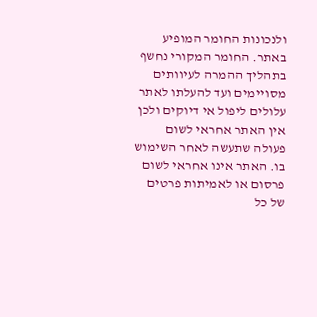ולנכונות החומר המופיע באתר. החומר המקורי נחשף בתהליך ההמרה לעיוותים מסויימים ועד להעלתו לאתר עלולים ליפול אי דיוקים ולכן אין האתר אחראי לשום פעולה שתעשה לאחר השימוש בו. האתר אינו אחראי לשום פרסום או לאמיתות פרטים של כל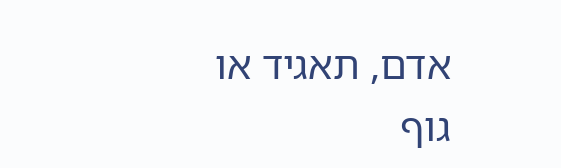אדם, תאגיד או גוף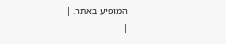המופיע באתר. |
|